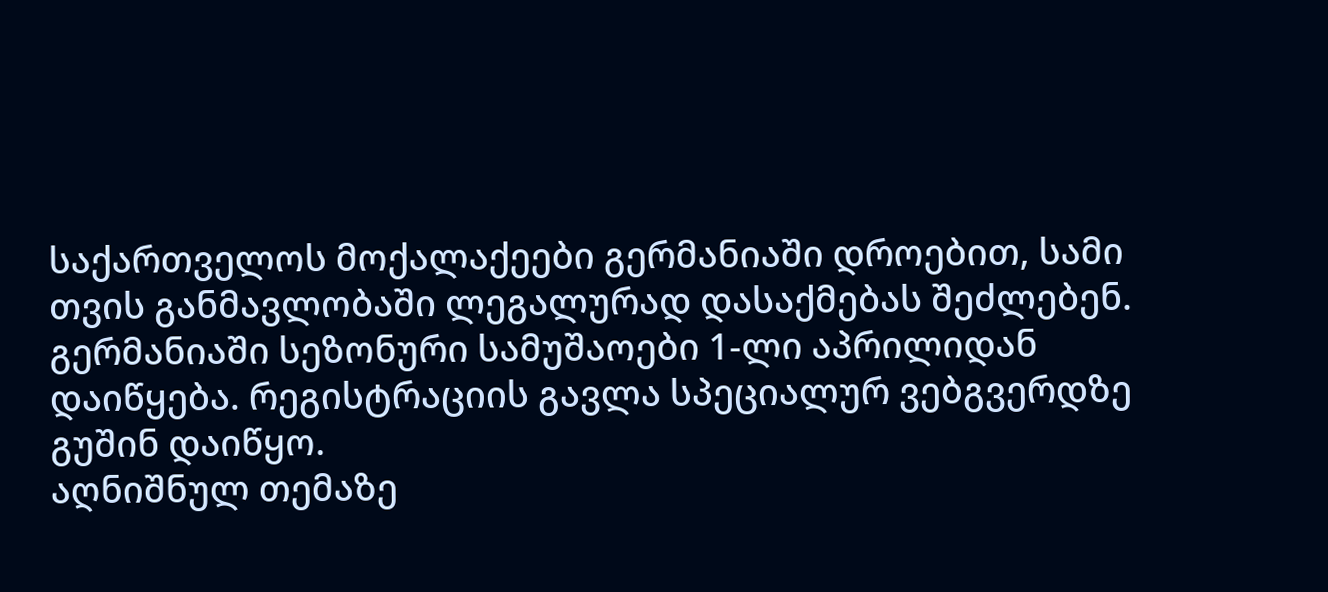საქართველოს მოქალაქეები გერმანიაში დროებით, სამი თვის განმავლობაში ლეგალურად დასაქმებას შეძლებენ. გერმანიაში სეზონური სამუშაოები 1-ლი აპრილიდან დაიწყება. რეგისტრაციის გავლა სპეციალურ ვებგვერდზე გუშინ დაიწყო.
აღნიშნულ თემაზე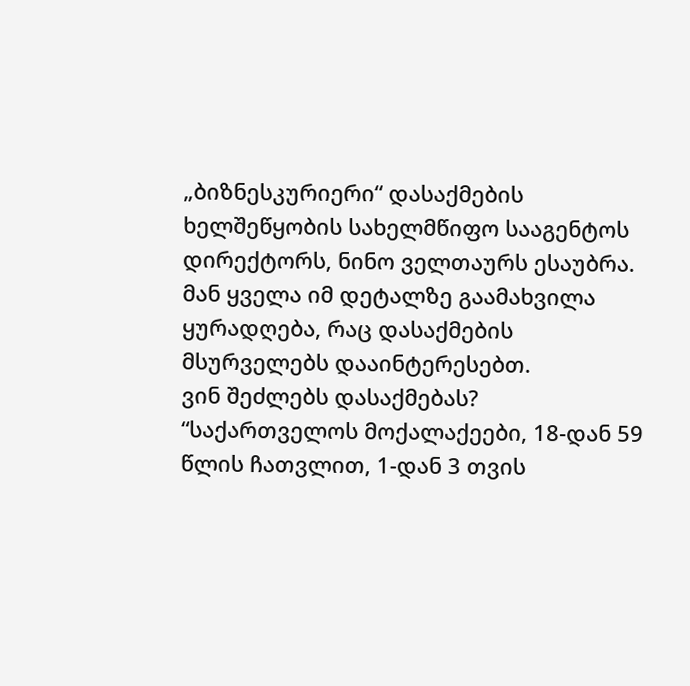„ბიზნესკურიერი“ დასაქმების ხელშეწყობის სახელმწიფო სააგენტოს დირექტორს, ნინო ველთაურს ესაუბრა.
მან ყველა იმ დეტალზე გაამახვილა ყურადღება, რაც დასაქმების მსურველებს დააინტერესებთ.
ვინ შეძლებს დასაქმებას?
“საქართველოს მოქალაქეები, 18-დან 59 წლის ჩათვლით, 1-დან 3 თვის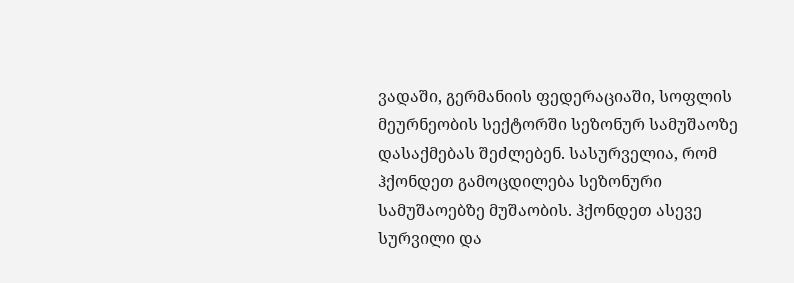ვადაში, გერმანიის ფედერაციაში, სოფლის მეურნეობის სექტორში სეზონურ სამუშაოზე დასაქმებას შეძლებენ. სასურველია, რომ ჰქონდეთ გამოცდილება სეზონური სამუშაოებზე მუშაობის. ჰქონდეთ ასევე სურვილი და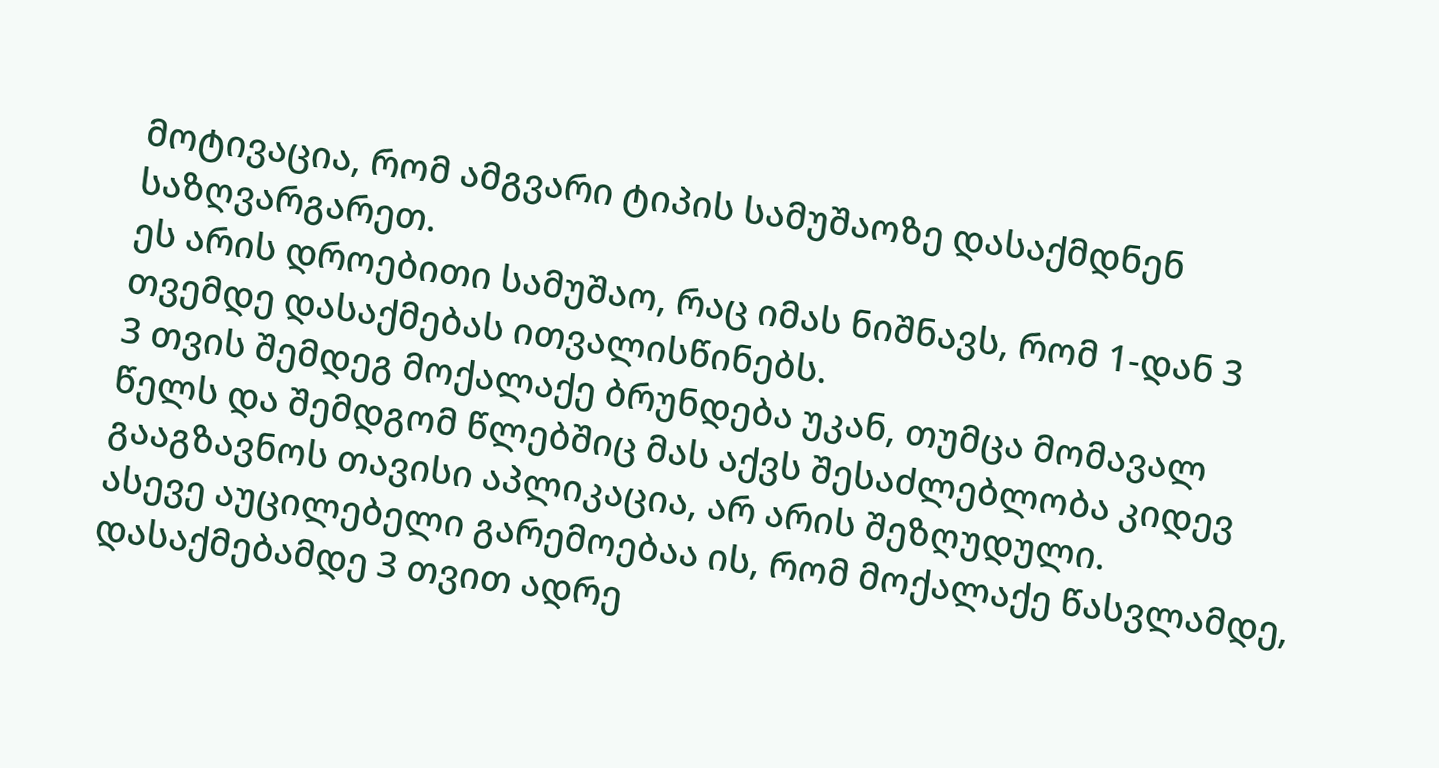მოტივაცია, რომ ამგვარი ტიპის სამუშაოზე დასაქმდნენ საზღვარგარეთ.
ეს არის დროებითი სამუშაო, რაც იმას ნიშნავს, რომ 1-დან 3 თვემდე დასაქმებას ითვალისწინებს.
3 თვის შემდეგ მოქალაქე ბრუნდება უკან, თუმცა მომავალ წელს და შემდგომ წლებშიც მას აქვს შესაძლებლობა კიდევ გააგზავნოს თავისი აპლიკაცია, არ არის შეზღუდული.
ასევე აუცილებელი გარემოებაა ის, რომ მოქალაქე წასვლამდე, დასაქმებამდე 3 თვით ადრე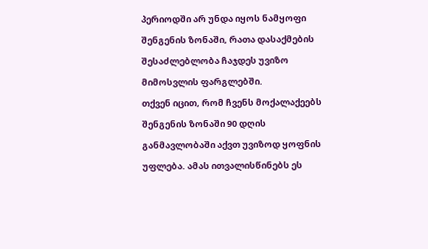პერიოდში არ უნდა იყოს ნამყოფი შენგენის ზონაში, რათა დასაქმების შესაძლებლობა ჩაჯდეს უვიზო მიმოსვლის ფარგლებში.
თქვენ იცით, რომ ჩვენს მოქალაქეებს შენგენის ზონაში 90 დღის განმავლობაში აქვთ უვიზოდ ყოფნის უფლება. ამას ითვალისწინებს ეს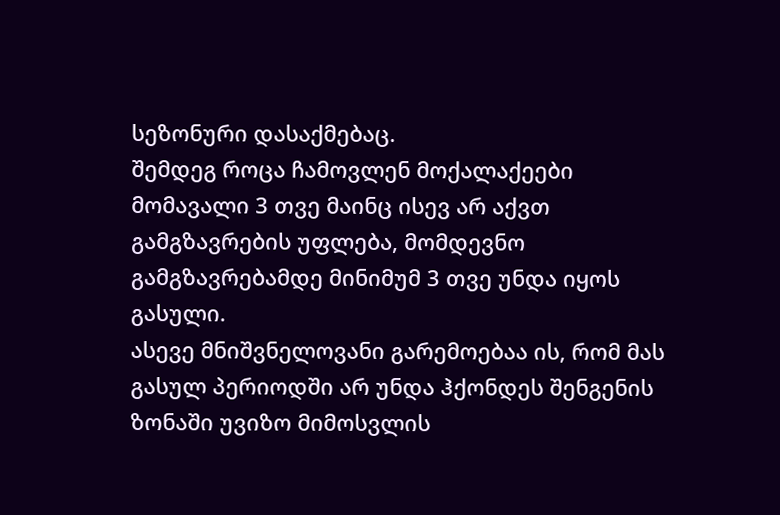სეზონური დასაქმებაც.
შემდეგ როცა ჩამოვლენ მოქალაქეები მომავალი 3 თვე მაინც ისევ არ აქვთ გამგზავრების უფლება, მომდევნო გამგზავრებამდე მინიმუმ 3 თვე უნდა იყოს გასული.
ასევე მნიშვნელოვანი გარემოებაა ის, რომ მას გასულ პერიოდში არ უნდა ჰქონდეს შენგენის ზონაში უვიზო მიმოსვლის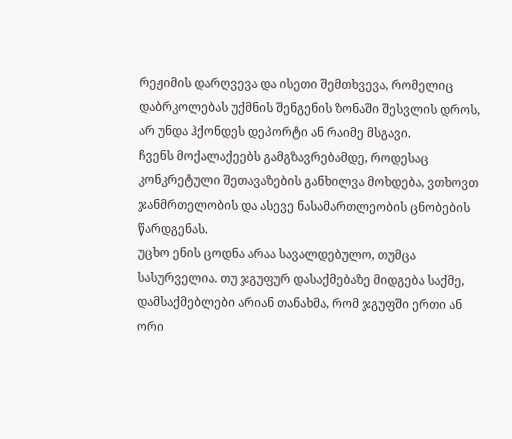რეჟიმის დარღვევა და ისეთი შემთხვევა, რომელიც დაბრკოლებას უქმნის შენგენის ზონაში შესვლის დროს, არ უნდა ჰქონდეს დეპორტი ან რაიმე მსგავი.
ჩვენს მოქალაქეებს გამგზავრებამდე, როდესაც კონკრეტული შეთავაზების განხილვა მოხდება, ვთხოვთ ჯანმრთელობის და ასევე ნასამართლეობის ცნობების წარდგენას.
უცხო ენის ცოდნა არაა სავალდებულო, თუმცა სასურველია. თუ ჯგუფურ დასაქმებაზე მიდგება საქმე, დამსაქმებლები არიან თანახმა, რომ ჯგუფში ერთი ან ორი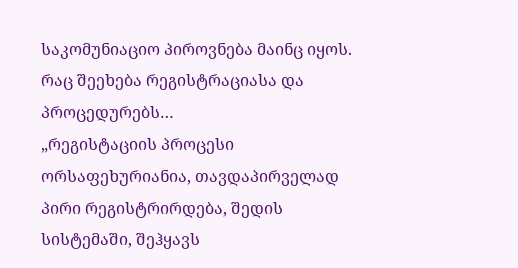საკომუნიაციო პიროვნება მაინც იყოს.
რაც შეეხება რეგისტრაციასა და პროცედურებს…
„რეგისტაციის პროცესი ორსაფეხურიანია, თავდაპირველად პირი რეგისტრირდება, შედის სისტემაში, შეჰყავს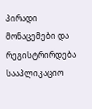პირადი მონაცემები და რეგისტრირდება სააპლიკაციო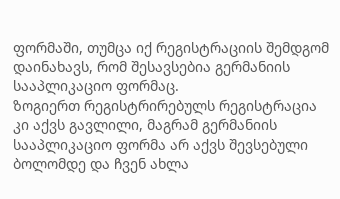ფორმაში, თუმცა იქ რეგისტრაციის შემდგომ დაინახავს, რომ შესავსებია გერმანიის სააპლიკაციო ფორმაც.
ზოგიერთ რეგისტრირებულს რეგისტრაცია კი აქვს გავლილი, მაგრამ გერმანიის სააპლიკაციო ფორმა არ აქვს შევსებული ბოლომდე და ჩვენ ახლა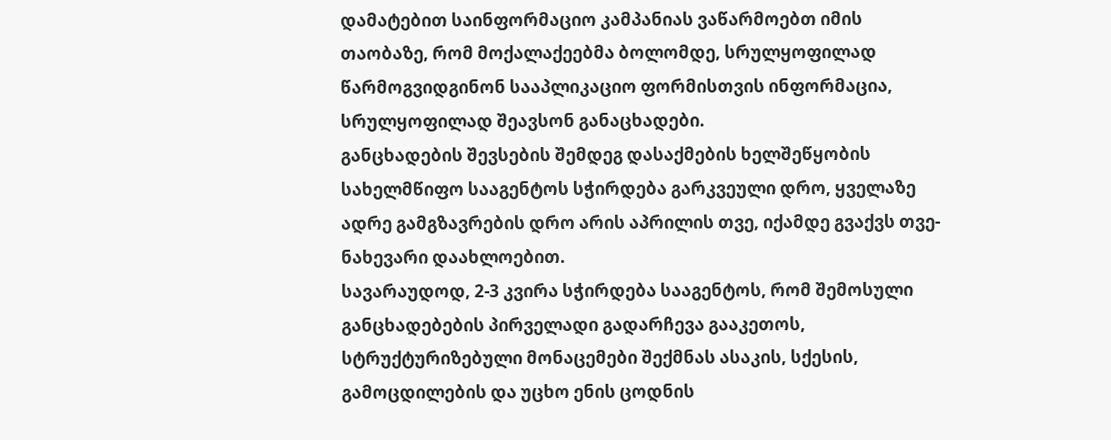დამატებით საინფორმაციო კამპანიას ვაწარმოებთ იმის თაობაზე, რომ მოქალაქეებმა ბოლომდე, სრულყოფილად წარმოგვიდგინონ სააპლიკაციო ფორმისთვის ინფორმაცია, სრულყოფილად შეავსონ განაცხადები.
განცხადების შევსების შემდეგ დასაქმების ხელშეწყობის სახელმწიფო სააგენტოს სჭირდება გარკვეული დრო, ყველაზე ადრე გამგზავრების დრო არის აპრილის თვე, იქამდე გვაქვს თვე-ნახევარი დაახლოებით.
სავარაუდოდ, 2-3 კვირა სჭირდება სააგენტოს, რომ შემოსული განცხადებების პირველადი გადარჩევა გააკეთოს, სტრუქტურიზებული მონაცემები შექმნას ასაკის, სქესის, გამოცდილების და უცხო ენის ცოდნის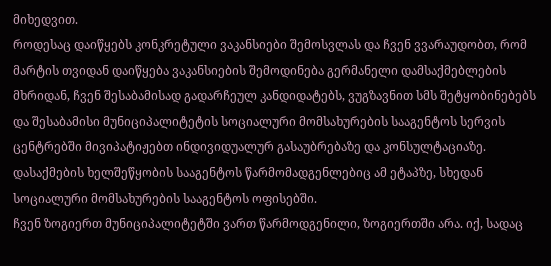მიხედვით.
როდესაც დაიწყებს კონკრეტული ვაკანსიები შემოსვლას და ჩვენ ვვარაუდობთ, რომ მარტის თვიდან დაიწყება ვაკანსიების შემოდინება გერმანელი დამსაქმებლების მხრიდან, ჩვენ შესაბამისად გადარჩეულ კანდიდატებს, ვუგზავნით სმს შეტყობინებებს და შესაბამისი მუნიციპალიტეტის სოციალური მომსახურების სააგენტოს სერვის ცენტრებში მივიპატიჟებთ ინდივიდუალურ გასაუბრებაზე და კონსულტაციაზე.
დასაქმების ხელშეწყობის სააგენტოს წარმომადგენლებიც ამ ეტაპზე, სხედან სოციალური მომსახურების სააგენტოს ოფისებში.
ჩვენ ზოგიერთ მუნიციპალიტეტში ვართ წარმოდგენილი, ზოგიერთში არა. იქ, სადაც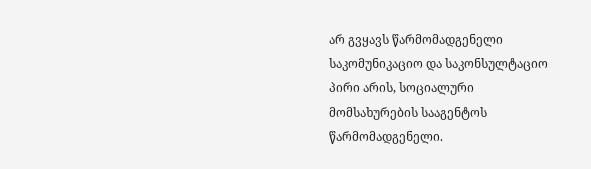არ გვყავს წარმომადგენელი საკომუნიკაციო და საკონსულტაციო პირი არის, სოციალური მომსახურების სააგენტოს წარმომადგენელი.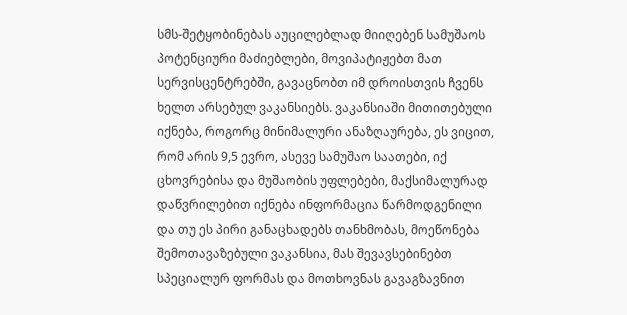სმს-შეტყობინებას აუცილებლად მიიღებენ სამუშაოს პოტენციური მაძიებლები, მოვიპატიჟებთ მათ სერვისცენტრებში, გავაცნობთ იმ დროისთვის ჩვენს ხელთ არსებულ ვაკანსიებს. ვაკანსიაში მითითებული იქნება, როგორც მინიმალური ანაზღაურება, ეს ვიცით, რომ არის 9,5 ევრო, ასევე სამუშაო საათები, იქ ცხოვრებისა და მუშაობის უფლებები, მაქსიმალურად დაწვრილებით იქნება ინფორმაცია წარმოდგენილი და თუ ეს პირი განაცხადებს თანხმობას, მოეწონება შემოთავაზებული ვაკანსია, მას შევავსებინებთ სპეციალურ ფორმას და მოთხოვნას გავაგზავნით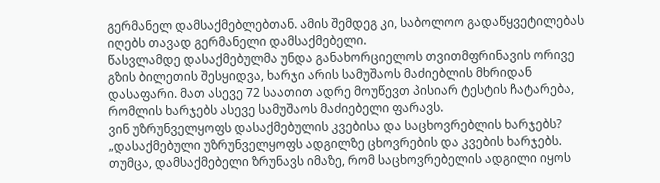გერმანელ დამსაქმებლებთან. ამის შემდეგ კი, საბოლოო გადაწყვეტილებას იღებს თავად გერმანელი დამსაქმებელი.
წასვლამდე დასაქმებულმა უნდა განახორციელოს თვითმფრინავის ორივე გზის ბილეთის შესყიდვა, ხარჯი არის სამუშაოს მაძიებლის მხრიდან დასაფარი. მათ ასევე 72 საათით ადრე მოუწევთ პისიარ ტესტის ჩატარება, რომლის ხარჯებს ასევე სამუშაოს მაძიებელი ფარავს.
ვინ უზრუნველყოფს დასაქმებულის კვებისა და საცხოვრებლის ხარჯებს?
„დასაქმებული უზრუნველყოფს ადგილზე ცხოვრების და კვების ხარჯებს. თუმცა, დამსაქმებელი ზრუნავს იმაზე, რომ საცხოვრებელის ადგილი იყოს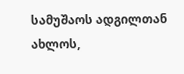სამუშაოს ადგილთან ახლოს,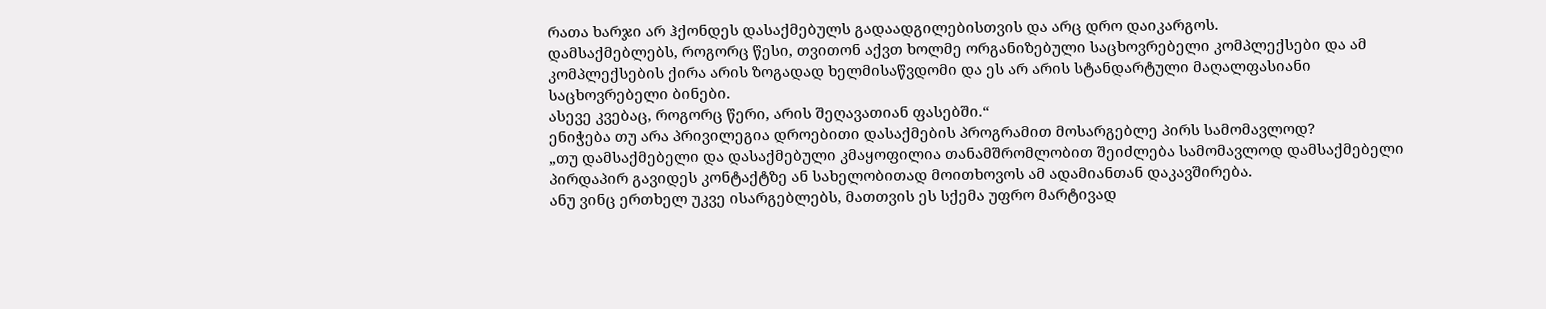რათა ხარჯი არ ჰქონდეს დასაქმებულს გადაადგილებისთვის და არც დრო დაიკარგოს.
დამსაქმებლებს, როგორც წესი, თვითონ აქვთ ხოლმე ორგანიზებული საცხოვრებელი კომპლექსები და ამ კომპლექსების ქირა არის ზოგადად ხელმისაწვდომი და ეს არ არის სტანდარტული მაღალფასიანი საცხოვრებელი ბინები.
ასევე კვებაც, როგორც წერი, არის შეღავათიან ფასებში.“
ენიჭება თუ არა პრივილეგია დროებითი დასაქმების პროგრამით მოსარგებლე პირს სამომავლოდ?
„თუ დამსაქმებელი და დასაქმებული კმაყოფილია თანამშრომლობით შეიძლება სამომავლოდ დამსაქმებელი პირდაპირ გავიდეს კონტაქტზე ან სახელობითად მოითხოვოს ამ ადამიანთან დაკავშირება.
ანუ ვინც ერთხელ უკვე ისარგებლებს, მათთვის ეს სქემა უფრო მარტივად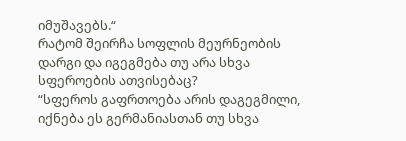იმუშავებს.“
რატომ შეირჩა სოფლის მეურნეობის დარგი და იგეგმება თუ არა სხვა სფეროების ათვისებაც?
“სფეროს გაფრთოება არის დაგეგმილი, იქნება ეს გერმანიასთან თუ სხვა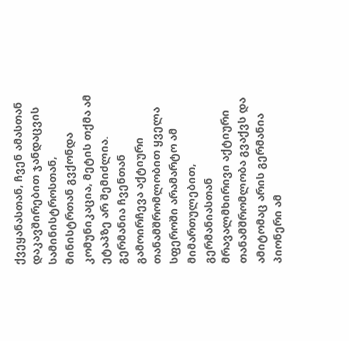ქვეყანასთან, ჩვენ ამასთან დაკავშირებით ჯანდაცვის სამინისტროსთან, მინისტრთან გვქონდა კომუნიკაცია, მეტის თქმა ამ ეტაპზე არ შემიძლია.
გერმანია ჩვენთან გამოირჩევა აქტიური თანამშრომლობით ყველა სფეროში არამარტო ამ მიმართულებით, გერმანიასთან მრავალმხირივი აქტიური თანამშრომლობა გვაქვს და ამიტომაც არის გერმანია პიონერი ამ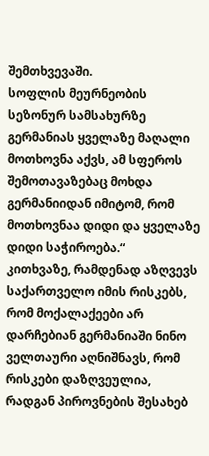შემთხვევაში.
სოფლის მეურნეობის სეზონურ სამსახურზე გერმანიას ყველაზე მაღალი მოთხოვნა აქვს, ამ სფეროს შემოთავაზებაც მოხდა გერმანიიდან იმიტომ, რომ მოთხოვნაა დიდი და ყველაზე დიდი საჭიროება.“
კითხვაზე, რამდენად აზღვევს საქართველო იმის რისკებს, რომ მოქალაქეები არ დარჩებიან გერმანიაში ნინო ველთაური აღნიშნავს, რომ რისკები დაზღვეულია, რადგან პიროვნების შესახებ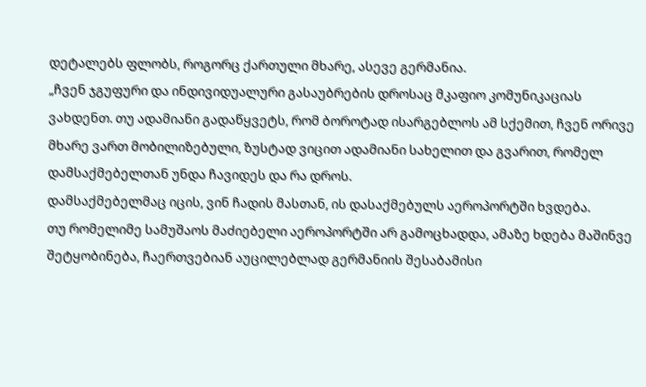დეტალებს ფლობს, როგორც ქართული მხარე, ასევე გერმანია.
„ჩვენ ჯგუფური და ინდივიდუალური გასაუბრების დროსაც მკაფიო კომუნიკაციას ვახდენთ. თუ ადამიანი გადაწყვეტს, რომ ბოროტად ისარგებლოს ამ სქემით, ჩვენ ორივე მხარე ვართ მობილიზებული, ზუსტად ვიცით ადამიანი სახელით და გვარით, რომელ დამსაქმებელთან უნდა ჩავიდეს და რა დროს.
დამსაქმებელმაც იცის, ვინ ჩადის მასთან, ის დასაქმებულს აეროპორტში ხვდება.
თუ რომელიმე სამუშაოს მაძიებელი აეროპორტში არ გამოცხადდა, ამაზე ხდება მაშინვე შეტყობინება, ჩაერთვებიან აუცილებლად გერმანიის შესაბამისი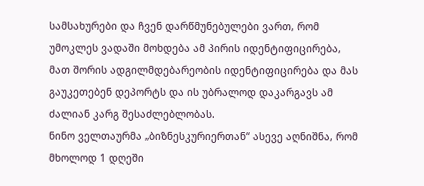სამსახურები და ჩვენ დარწმუნებულები ვართ, რომ უმოკლეს ვადაში მოხდება ამ პირის იდენტიფიცირება, მათ შორის ადგილმდებარეობის იდენტიფიცირება და მას გაუკეთებენ დეპორტს და ის უბრალოდ დაკარგავს ამ ძალიან კარგ შესაძლებლობას.
ნინო ველთაურმა „ბიზნესკურიერთან“ ასევე აღნიშნა, რომ მხოლოდ 1 დღეში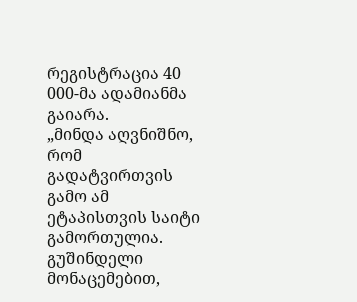რეგისტრაცია 40 000-მა ადამიანმა გაიარა.
„მინდა აღვნიშნო, რომ გადატვირთვის გამო ამ ეტაპისთვის საიტი გამორთულია. გუშინდელი მონაცემებით,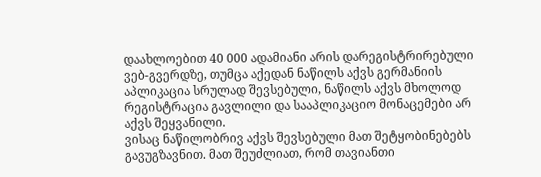დაახლოებით 40 000 ადამიანი არის დარეგისტრირებული ვებ-გვერდზე, თუმცა აქედან ნაწილს აქვს გერმანიის აპლიკაცია სრულად შევსებული, ნაწილს აქვს მხოლოდ რეგისტრაცია გავლილი და სააპლიკაციო მონაცემები არ აქვს შეყვანილი.
ვისაც ნაწილობრივ აქვს შევსებული მათ შეტყობინებებს გავუგზავნით. მათ შეუძლიათ, რომ თავიანთი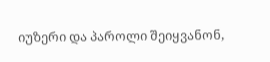იუზერი და პაროლი შეიყვანონ,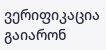ვერიფიკაცია გაიარონ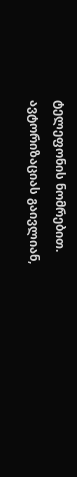ტელეფონის ნომრებით.
ავტორიზაციას გაივლიან,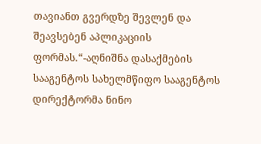თავიანთ გვერდზე შევლენ და შეავსებენ აპლიკაციის ფორმას.“-აღნიშნა დასაქმების სააგენტოს სახელმწიფო სააგენტოს დირექტორმა ნინო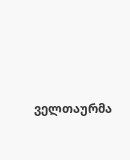ველთაურმა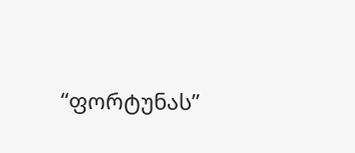“ფორტუნას”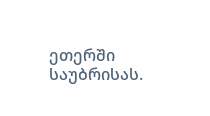ეთერში საუბრისას.